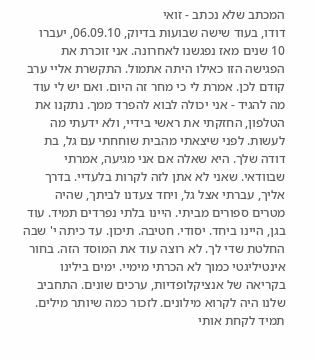המכתב שלא נכתב - זואי
דודו, בעוד שישה שבועות בדיוק, 06.09.10, יעברו 10 שנים מאז נפגשנו לאחרונה. אני זוכרת את הפגישה הזו כאילו היתה אתמול. התקשרת אליי ערב קודם לכן. אמרת לי כי מחר זה היום. ואם יש לי עוד מה להגיד - אני יכולה לבוא להפרד ממך. נתקנו את הטלפון, החזקתי את ראשי בידיי, ולא ידעתי מה לעשות. לפני שיצאתי מהבית שוחחתי עם גל, בת דודה שלך. היא שאלה אם אני מגיעה, אמרתי שבוודאי. שאני לא אתן לזה לקרות בלעדיי. בדרך אליך, עברתי אצל גל, ויחד צעדנו לביתך, שהיה מטרים ספורים מביתי. היינו בלתי נפרדים תמיד. עוד בגן, היינו ביחד. יסודי. חטיבה. תיכון. עד כיתה י' שבה החלטת שדי לך. לא רוצה עוד את המוסד הזה. בחור אינטיליגטי כמוך לא הכרתי מימיי. ימים בילינו בקריאה של אנציקלופדיות, ערכים שונים. התחביב שלנו היה לקרוא מילונים. לזכור כמה שיותר מילים. תמיד לקחת אותי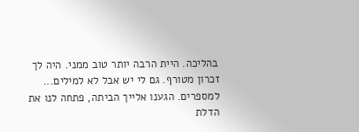בהליכה. היית הרבה יותר טוב ממני. היה לך זכרון מטורף. גם לי יש אבל לא למילים... למספרים. הגענו אלייך הביתה, פתחה לנו את הדלת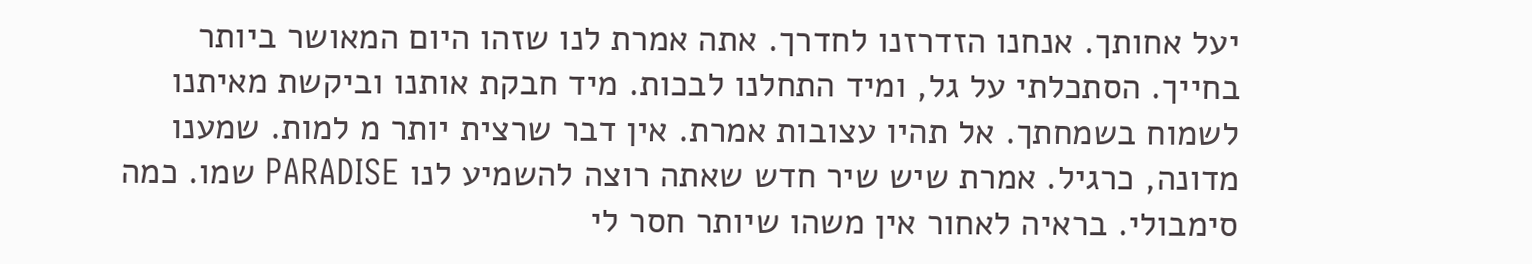יעל אחותך. אנחנו הזדרזנו לחדרך. אתה אמרת לנו שזהו היום המאושר ביותר בחייך. הסתכלתי על גל, ומיד התחלנו לבכות. מיד חבקת אותנו וביקשת מאיתנו לשמוח בשמחתך. אל תהיו עצובות אמרת. אין דבר שרצית יותר מ למות. שמענו מדונה, כרגיל. אמרת שיש שיר חדש שאתה רוצה להשמיע לנו PARADISE שמו. כמה סימבולי. בראיה לאחור אין משהו שיותר חסר לי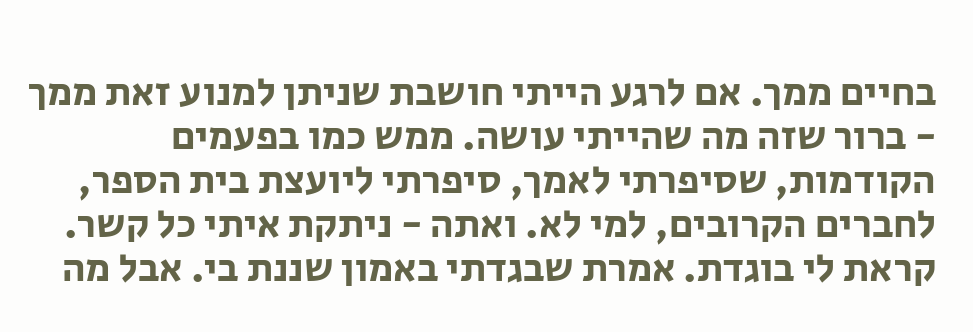בחיים ממך. אם לרגע הייתי חושבת שניתן למנוע זאת ממך - ברור שזה מה שהייתי עושה. ממש כמו בפעמים הקודמות, שסיפרתי לאמך, סיפרתי ליועצת בית הספר, לחברים הקרובים, למי לא. ואתה - ניתקת איתי כל קשר. קראת לי בוגדת. אמרת שבגדתי באמון שננת בי. אבל מה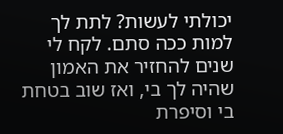יכולתי לעשות? לתת לך למות ככה סתם. לקח לי שנים להחזיר את האמון שהיה לך בי, ואז שוב בטחת בי וסיפרת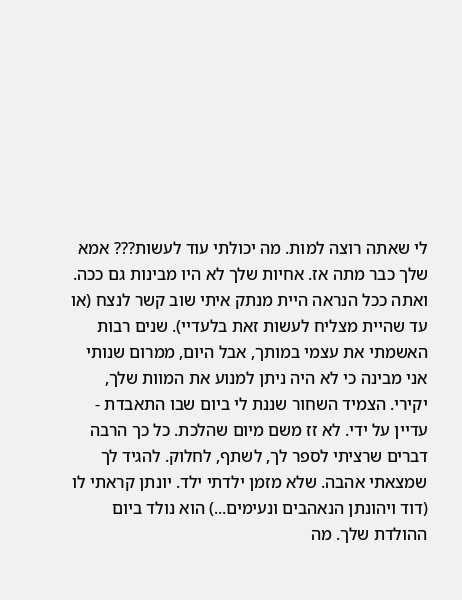לי שאתה רוצה למות. מה יכולתי עוד לעשות??? אמא שלך כבר מתה אז. אחיות שלך לא היו מבינות גם ככה. ואתה ככל הנראה היית מנתק איתי שוב קשר לנצח (או עד שהיית מצליח לעשות זאת בלעדיי). שנים רבות האשמתי את עצמי במותך, אבל היום, ממרום שנותי אני מבינה כי לא היה ניתן למנוע את המוות שלך, יקירי. הצמיד השחור שננת לי ביום שבו התאבדת - עדיין על ידי. לא זז משם מיום שהלכת. כל כך הרבה דברים שרציתי לספר לך, לשתף, לחלוק. להגיד לך שמצאתי אהבה. שלא מזמן ילדתי ילד. יונתן קראתי לו (דוד ויהונתן הנאהבים ונעימים...) הוא נולד ביום ההולדת שלך. מה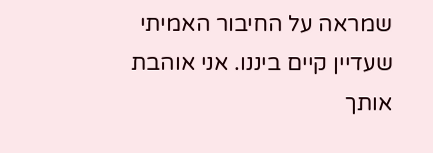שמראה על החיבור האמיתי שעדיין קיים ביננו. אני אוהבת אותך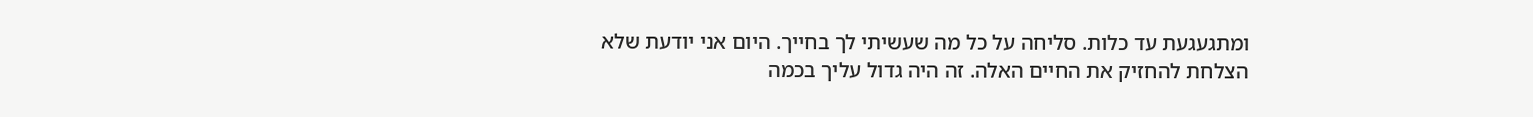ומתגעגעת עד כלות. סליחה על כל מה שעשיתי לך בחייך. היום אני יודעת שלא הצלחת להחזיק את החיים האלה. זה היה גדול עליך בכמה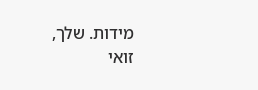מידות. שלך, זואי